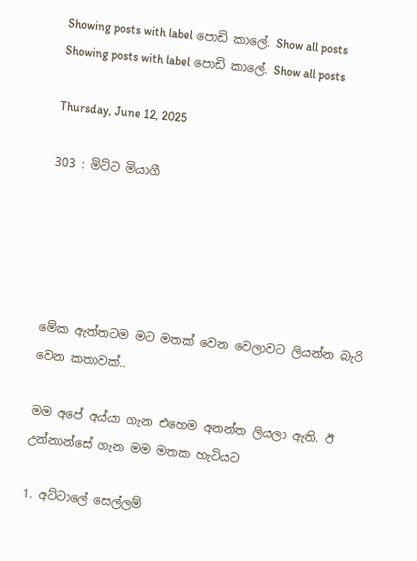Showing posts with label පොඩි කාලේ. Show all posts
Showing posts with label පොඩි කාලේ. Show all posts

Thursday, June 12, 2025

303 : මිට්ට මියාගී





මේක ඇත්තටම මට මතක් වෙන වෙලාවට ලියන්න බැරි වෙන කතාවක්..

මම අපේ අය්යා ගැන එහෙම අනන්ත ලියලා ඇති. ඊ උන්නාන්සේ ගැන මම මතක හැටියට

1. අට්ටාලේ සෙල්ලම්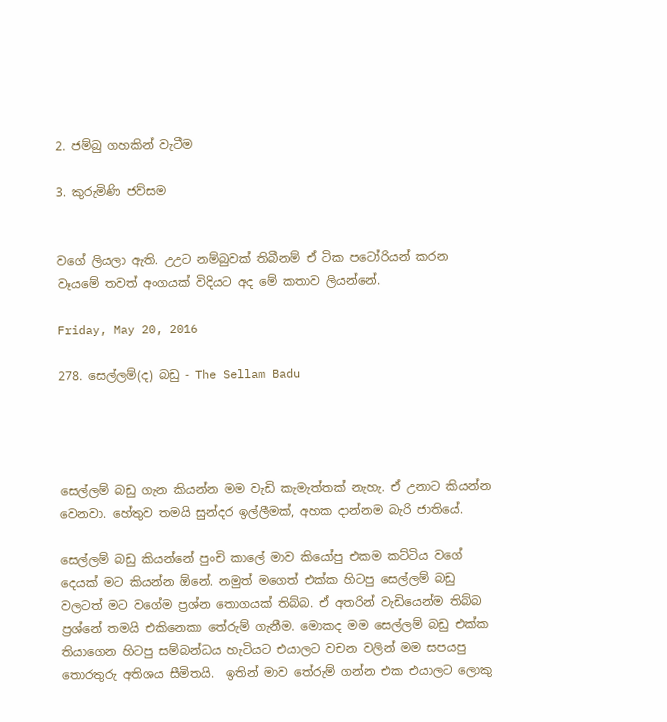2. ජම්බු ගහකින් වැටීම

3. කුරුමිණි ජව්සම


වගේ ලියලා ඇති. උඋට නම්බුවක් තිබීනම් ඒ ටික පටෝරියන් කරන වෑයමේ තවත් අංගයක් විදියට අද මේ කතාව ලියන්නේ.

Friday, May 20, 2016

278. සෙල්ලම්(ද) බඩු - The Sellam Badu




සෙල්ලම් බඩු ගැන කියන්න මම වැඩි කැමැත්තක් නැහැ. ඒ උනාට කියන්න වෙනවා. හේතුව තමයි සුන්දර ඉල්ලීමක්, අහක දාන්නම බැරි ජාතියේ.

සෙල්ලම් බඩු කියන්නේ පුංචි කාලේ මාව කියෝපු එකම කට්ටිය වගේ දෙයක් මට කියන්න ඕනේ. නමුත් මගෙත් එක්ක හිටපු සෙල්ලම් බඩු වලටත් මට වගේම ප්‍රශ්න තොගයක් තිබ්බ. ඒ අතරින් වැඩියෙන්ම තිබ්බ ප්‍රශ්නේ තමයි එකිනෙකා තේරුම් ගැනීම. මොකද මම සෙල්ලම් බඩු එක්ක තියාගෙන හිටපු සම්බන්ධය හැටියට එයාලට වචන වලින් මම සපයපු තොරතුරු අතිශය සීමිතයි.  ඉතින් මාව තේරුම් ගන්න එක එයාලට ලොකු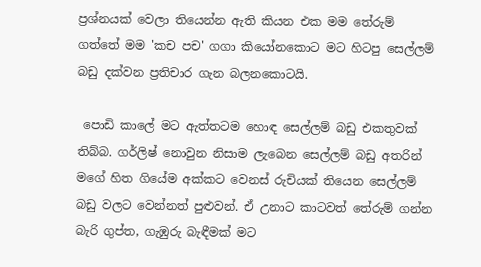ප්‍රශ්නයක් වෙලා තියෙන්න ඇති කියන එක මම තේරුම් ගත්තේ මම 'කච පච' ගගා කියෝනකොට මට හිටපු සෙල්ලම් බඩු දක්වන ප්‍රතිචාර ගැන බලනකොටයි.

 පොඩි කාලේ මට ඇත්තටම හොඳ සෙල්ලම් බඩු එකතුවක් තිබ්බ. ගර්ලිෂ් නොවුන නිසාම ලැබෙන සෙල්ලම් බඩු අතරින් මගේ හිත ගියේම අක්කට වෙනස් රුචියක් තියෙන සෙල්ලම් බඩු වලට වෙන්නත් පුළුවන්. ඒ උනාට කාටවත් තේරුම් ගන්න බැරි ගුප්ත, ගැඹුරු බැඳීමක් මට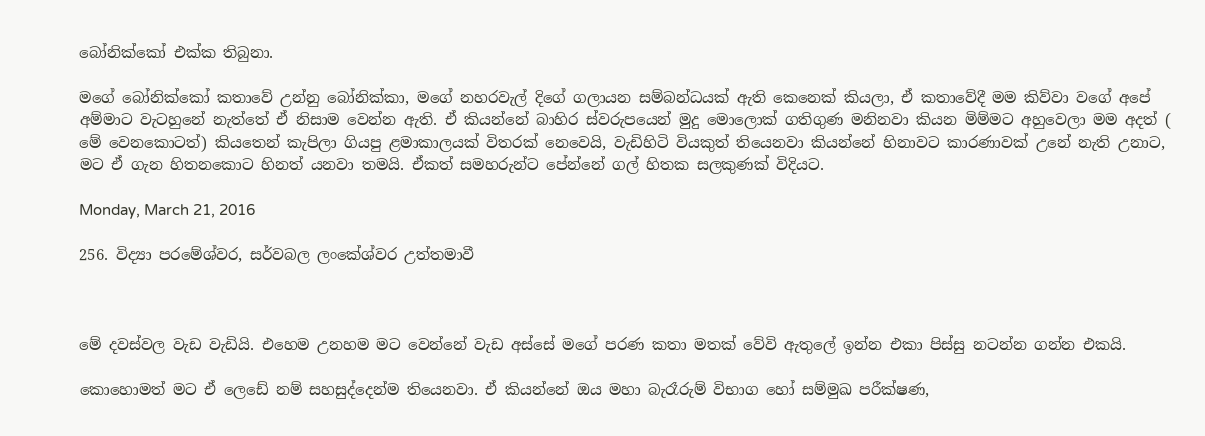බෝනික්කෝ එක්ක තිබුනා.

මගේ බෝනික්කෝ කතාවේ උන්නු බෝනික්කා, මගේ නහරවැල් දිගේ ගලායන සම්බන්ධයක් ඇති කෙනෙක් කියලා, ඒ කතාවේදී මම කිව්වා වගේ අපේ අම්මාට වැටහුනේ නැත්තේ ඒ නිසාම වෙන්න ඇති. ඒ කියන්නේ බාහිර ස්වරුපයෙන් මුදු මොලොක් ගතිගුණ මනිනවා කියන මිම්මට අහුවෙලා මම අදත් ( මේ වෙනකොටත්) කියතෙන් කැපිලා ගියපු ළමාකාලයක් විතරක් නෙවෙයි, වැඩිහිටි වියකුත් තියෙනවා කියන්නේ හිනාවට කාරණාවක් උනේ නැති උනාට, මට ඒ ගැන හිතනකොට හිනත් යනවා තමයි. ඒකත් සමහරුන්ට පේන්නේ ගල් හිතක සලකුණක් විදියට.

Monday, March 21, 2016

256. විද්‍යා පරමේශ්වර, සර්වබල ලංකේශ්වර උත්තමාවී



මේ දවස්වල වැඩ වැඩියි. එහෙම උනහම මට වෙන්නේ වැඩ අස්සේ මගේ පරණ කතා මතක් වේවි ඇතුලේ ඉන්න එකා පිස්සු නටන්න ගන්න එකයි.

කොහොමත් මට ඒ ලෙඩේ නම් සහසුද්දෙන්ම තියෙනවා. ඒ කියන්නේ ඔය මහා බැරෑරුම් විභාග හෝ සම්මුඛ පරීක්ෂණ,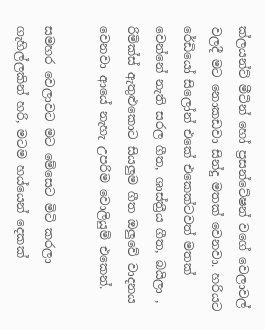ක්ලයන්ට් මීටින් හෝ ප්‍රසන්ටේෂන් වගේ වෙලාවල් වලදී මට නොකඩවා සින්දු මතක් වෙනවා. හරියට රේඩියෝ සිලෝන් එකේ එකෙක්ටවත් මතක් වෙන්නේ නැති සරල ගීත, ශාස්ත්‍රීය ගීත, බයිලා , රිමික්ස් ඇතුළුකොට සියලුම ගීත ඔලුවේ වාදනය වෙනවා ආයේ නැහැ උපරිම වොලියුම් එකෙන්.

සමහර වෙලාවට මට මේසෙට මිටි කරලා ගැහිල්ලකින් හරි, මටම හය්යෙන් දෙකක්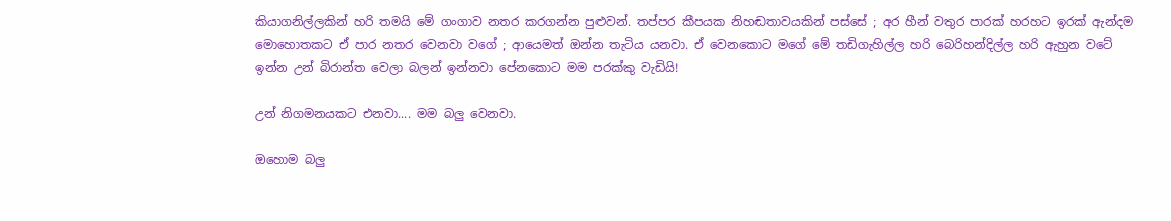කියාගනිල්ලකින් හරි තමයි මේ ගංගාව නතර කරගන්න පුළුවන්. තප්පර කීපයක නිහඬතාවයකින් පස්සේ ; අර හීන් වතුර පාරක් හරහට ඉරක් ඇන්දම මොහොතකට ඒ පාර නතර වෙනවා වගේ ; ආයෙමත් ඔන්න තැටිය යනවා. ඒ වෙනකොට මගේ මේ තඩිගැහිල්ල හරි බෙරිහන්දිල්ල හරි ඇහුන වටේ ඉන්න උන් බිරාන්ත වෙලා බලන් ඉන්නවා පේනකොට මම පරක්කු වැඩියි!

උන් නිගමනයකට එනවා.... මම බලු වෙනවා.

ඔහොම බලු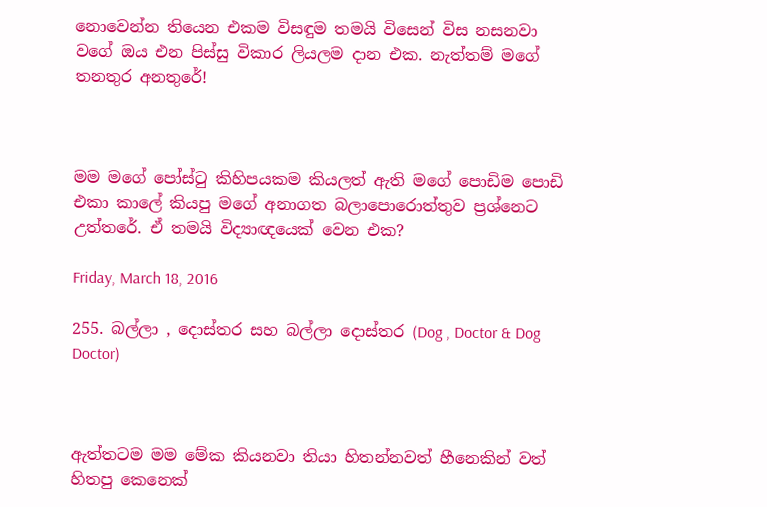නොවෙන්න තියෙන එකම විසඳුම තමයි විසෙන් විස නසනවා වගේ ඔය එන පිස්සු විකාර ලියලම දාන එක. නැත්තම් මගේ තනතුර අනතුරේ!



මම මගේ පෝස්ටු කිහිපයකම කියලත් ඇති මගේ පොඩිම පොඩි එකා කාලේ කියපු මගේ අනාගත බලාපොරොත්තුව ප්‍රශ්නෙට උත්තරේ. ඒ තමයි විද්‍යාඥයෙක් වෙන එක?

Friday, March 18, 2016

255. බල්ලා , දොස්තර සහ බල්ලා දොස්තර (Dog , Doctor & Dog Doctor)



ඇත්තටම මම මේක කියනවා තියා හිතන්නවත් හීනෙකින් වත් හිතපු කෙනෙක්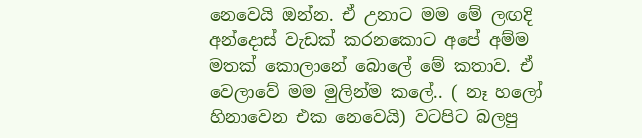නෙවෙයි ඔන්න. ඒ උනාට මම මේ ලඟදි අන්දොස් වැඩක් කරනකොට අපේ අම්ම මතක් කොලානේ බොලේ මේ කතාව. ඒ වෙලාවේ මම මුලින්ම කලේ.. ( නෑ හලෝ හිනාවෙන එක නෙවෙයි) වටපිට බලපු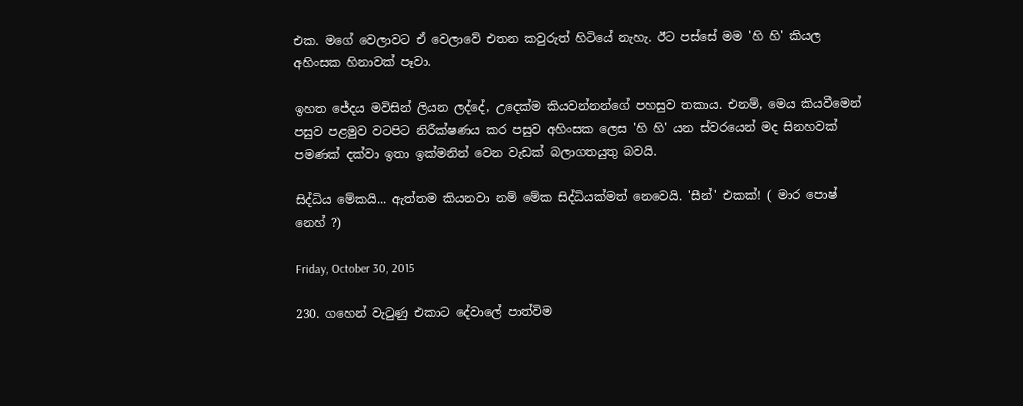එක. මගේ වෙලාවට ඒ වෙලාවේ එතන කවුරුත් හිටියේ නැහැ. ඊට පස්සේ මම 'හි හි' කියල අහිංසක හිනාවක් පෑවා.

ඉහත ජේදය මවිසින් ලියන ලද්දේ, උදෙක්ම කියවන්නන්ගේ පහසුව තකාය. එනම්, මෙය කියවීමෙන් පසුව පළමුව වටපිට නිරීක්ෂණය කර පසුව අහිංසක ලෙස 'හි හි' යන ස්වරයෙන් මද සිනහවක් පමණක් දක්වා ඉතා ඉක්මනින් වෙන වැඩක් බලාගතයුතු බවයි.

සිද්ධිය මේකයි... ඇත්තම කියනවා නම් මේක සිද්ධියක්මත් නෙවෙයි. 'සීන්' එකක්! ( මාර පොෂ් නෙහ් ?)

Friday, October 30, 2015

230. ගහෙන් වැටුණු එකාට දේවාලේ පාත්විම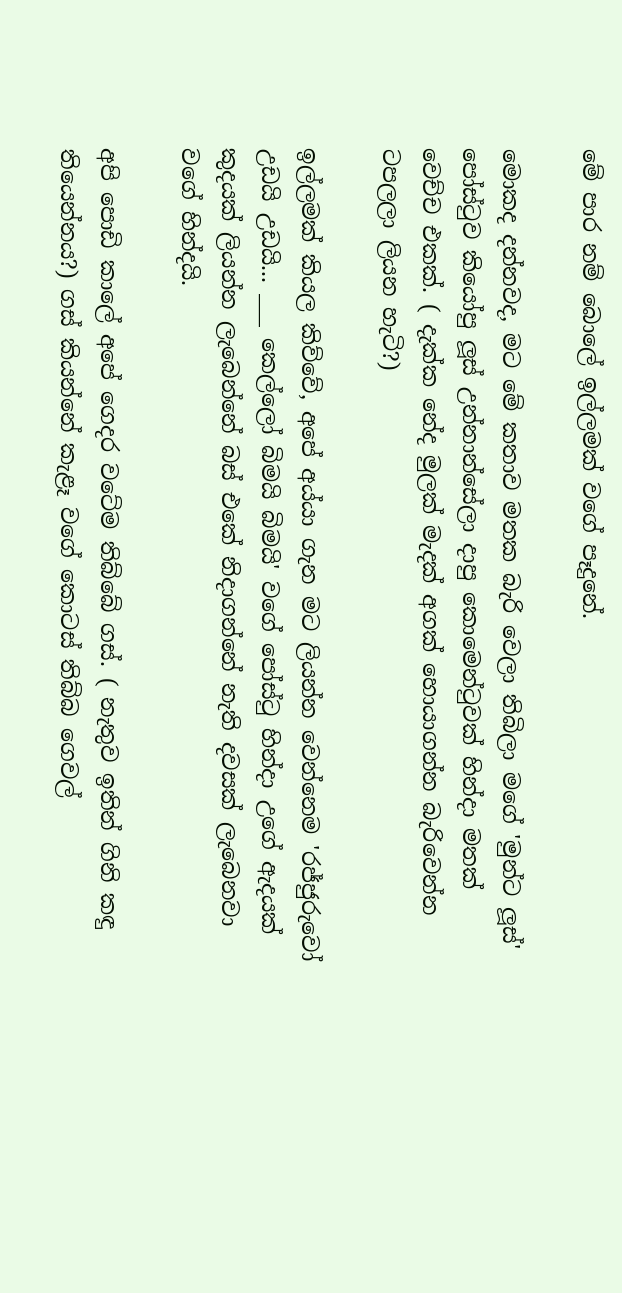මේ පාර නම් බොලේ ඉල්ලමක් වගේ පෑදුනේ.

මොකද දන්නවද, මට මේ කතාව මතක බැරි වෙලා තිබිලා මගේ 'මුන්ට ලූස්' පෝස්ටුව කියෝපු ලූස් උන්නාන්සේලා දාපු කොමෙන්ටුවක් හින්දා මතක් වෙච්ච එකක්. ( දැක්ක නේද මුලක් මැදක් අගක් හොයාගන්න බැරිවෙන්න ටපලලා ලියන හැටි?)

ඉල්ලමක් කියල කිව්වේ, අපේ අය්යා ගැන මට ලියන්න වෙන්නෙම 'රජ්ජුරුවෝ උඩයි උඩයි... ___ කෙල්ලෝ බිමයි බිමයි' වගේ පෝස්ටු හින්දා උගේ ඇදයක් කුදයක් ලියන්න ලැබෙන්නේ බස් එකේ නිදාගන්නේ නැති දවසක් ලැබෙනවා වගේ හින්දයි.

අපි පොඩි කාලේ අපේ ගෙදර වටේම තිබ්බේ ගස්. ( නැතුව ඉතින් ගිනි කඳු තියෙන්නය?) ගස් කියන්නේ කැළෑ වගේ කොටස් තිබ්බ ගෙවල්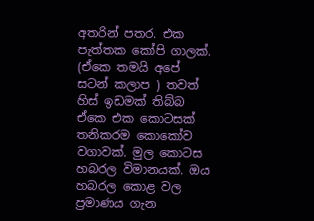අතරින් පතර. එක පැත්තක කෝපි ගාලක්. (ඒකෙ තමයි අපේ සටන් කලාප ) තවත් හිස් ඉඩමක් තිබ්බ ඒකෙ එක කොටසක් තනිකරම කොකෝව වගාවක්. මුල කොටස හබරල විමානයක්. ඔය හබරල කොළ වල ප්‍රමාණය ගැන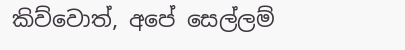කිව්වොත්, අපේ සෙල්ලම්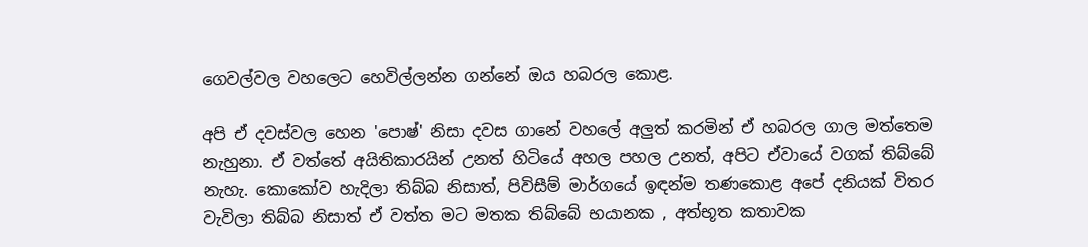ගෙවල්වල වහලෙට හෙවිල්ලන්න ගන්නේ ඔය හබරල කොළ.

අපි ඒ දවස්වල හෙන 'පොෂ්' නිසා දවස ගානේ වහලේ අලුත් කරමින් ඒ හබරල ගාල මත්තෙම නැහුනා. ඒ වත්තේ අයිතිකාරයින් උනත් හිටියේ අහල පහල උනත්, අපිට ඒවායේ වගක් තිබ්බේ නැහැ. කොකෝව හැදිලා තිබ්බ නිසාත්, පිවිසීම් මාර්ගයේ ඉඳන්ම තණකොළ අපේ දනියක් විතර වැවිලා තිබ්බ නිසාත් ඒ වත්ත මට මතක තිබ්බේ භයානක , අත්භූත කතාවක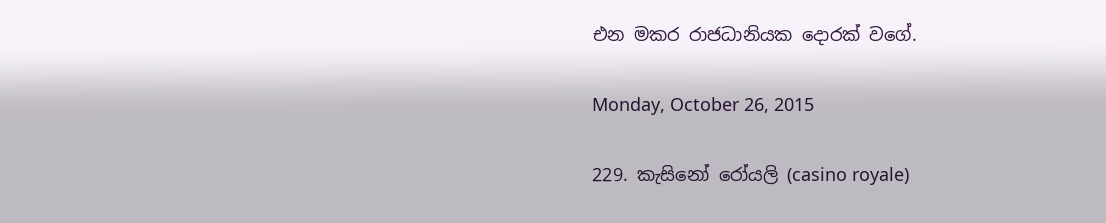එන මකර රාජධානියක දොරක් වගේ.

Monday, October 26, 2015

229. කැසිනෝ රෝයලි (casino royale)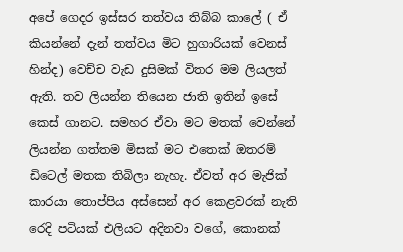අපේ ගෙදර ඉස්සර තත්වය තිබ්බ කාලේ ( ඒ කියන්නේ දැන් තත්වය මිට හුගාරියක් වෙනස් හින්ද) වෙච්ච වැඩ දුසිමක් විතර මම ලියලත් ඇති. තව ලියන්න තියෙන ජාති ඉතින් ඉසේ කෙස් ගානට. සමහර ඒවා මට මතක් වෙන්නේ ලියන්න ගත්තම මිසක් මට එතෙක් ඔතරම් ඩිටෙල් මතක තිබිලා නැහැ. ඒවත් අර මැජික් කාරයා තොප්පිය අස්සෙන් අර කෙළවරක් නැති රෙදි පටියක් එලියට අදිනවා වගේ, කොනක්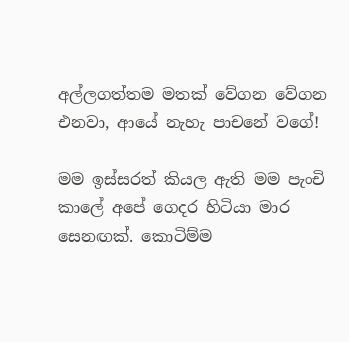අල්ලගත්තම මතක් වේගන වේගන එනවා, ආයේ නැහැ පාචනේ වගේ!

මම ඉස්සරත් කියල ඇති මම පැංචි කාලේ අපේ ගෙදර හිටියා මාර සෙනඟක්. කොටිම්ම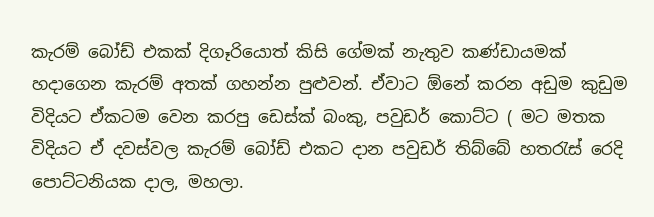කැරම් බෝඩ් එකක් දිගෑරියොත් කිසි ගේමක් නැතුව කණ්ඩායමක් හදාගෙන කැරම් අතක් ගහන්න පුළුවන්. ඒවාට ඕනේ කරන අඩුම කුඩුම විදියට ඒකටම වෙන කරපු ඩෙස්ක් බංකු, පවුඩර් කොට්ට ( මට මතක විදියට ඒ දවස්වල කැරම් බෝඩ් එකට දාන පවුඩර් තිබ්බේ හතරැස් රෙදි පොට්ටනියක දාල, මහලා.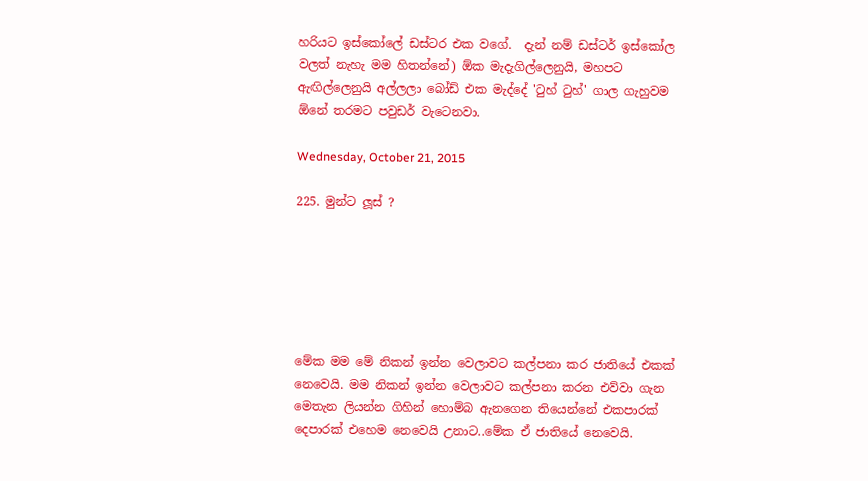හරියට ඉස්කෝලේ ඩස්ටර එක වගේ.  දැන් නම් ඩස්ටර් ඉස්කෝල වලත් නැහැ මම හිතන්නේ) ඕක මැදැගිල්ලෙනුයි, මහපට ඇඟිල්ලෙනුයි අල්ලලා බෝඩ් එක මැද්දේ 'ටුහ් ටුහ්' ගාල ගැහුවම ඕනේ තරමට පවුඩර් වැටෙනවා.

Wednesday, October 21, 2015

225. මුන්ට ලූස් ?






මේක මම මේ නිකන් ඉන්න වෙලාවට කල්පනා කර ජාතියේ එකක් නෙවෙයි. මම නිකන් ඉන්න වෙලාවට කල්පනා කරන එව්වා ගැන මෙතැන ලියන්න ගිහින් හොම්බ ඇනගෙන තියෙන්නේ එකපාරක් දෙපාරක් එහෙම නෙවෙයි උනාට..මේක ඒ ජාතියේ නෙවෙයි.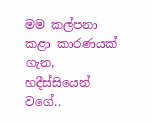මම කල්පනා කළා කාරණයක් ගැන, හදීස්සියෙන් වගේ..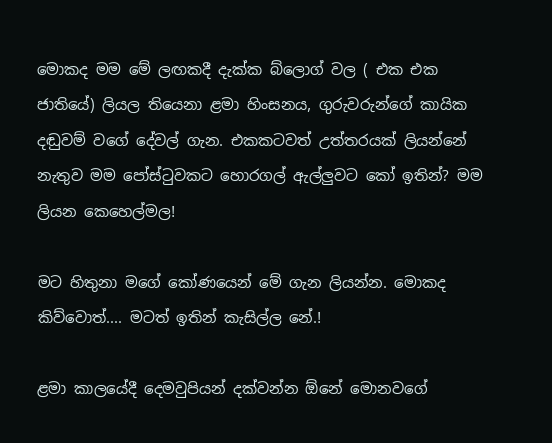මොකද මම මේ ලඟකදී දැක්ක බ්ලොග් වල ( එක එක ජාතියේ) ලියල තියෙනා ළමා හිංසනය, ගුරුවරුන්ගේ කායික දඬුවම් වගේ දේවල් ගැන. එකකටවත් උත්තරයක් ලියන්නේ නැතුව මම පෝස්ටුවකට හොරගල් ඇල්ලුවට කෝ ඉතින්? මම ලියන කෙහෙල්මල!

මට හිතුනා මගේ කෝණයෙන් මේ ගැන ලියන්න. මොකද කිව්වොත්.... මටත් ඉතින් කැසිල්ල නේ.!

ළමා කාලයේදී දෙමවුපියන් දක්වන්න ඕනේ මොනවගේ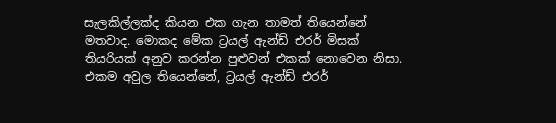සැලකිල්ලක්ද කියන එක ගැන තාමත් තියෙන්නේ මතවාද. මොකද මේක ට්‍රයල් ඇන්ඩ් එරර් මිසක් තියරියක් අනුව කරන්න පුළුවන් එකක් නොවෙන නිසා. එකම අවුල තියෙන්නේ, ට්‍රයල් ඇන්ඩ් එරර්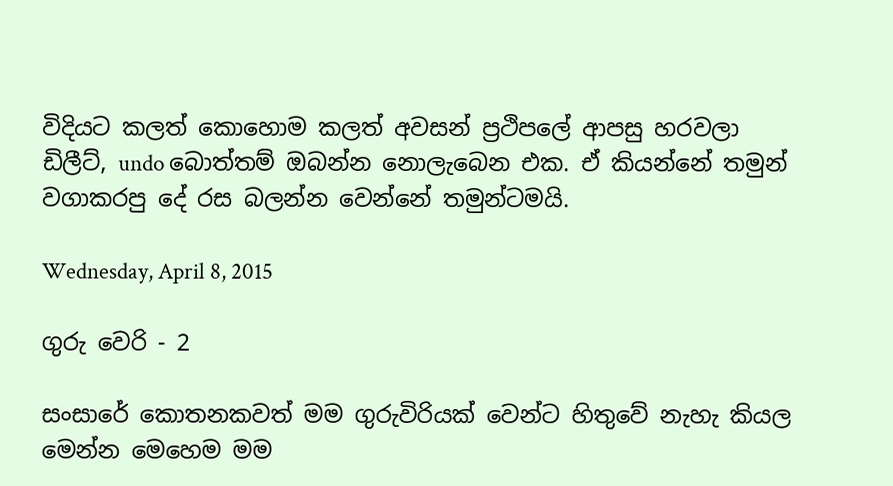විදියට කලත් කොහොම කලත් අවසන් ප්‍රථිපලේ ආපසු හරවලා ඩිලීට්, undo බොත්තම් ඔබන්න නොලැබෙන එක. ඒ කියන්නේ තමුන් වගාකරපු දේ රස බලන්න වෙන්නේ තමුන්ටමයි.

Wednesday, April 8, 2015

ගුරු වෙරි - 2

සංසාරේ කොතනකවත් මම ගුරුවිරියක් වෙන්ට හිතුවේ නැහැ කියල මෙන්න මෙහෙම මම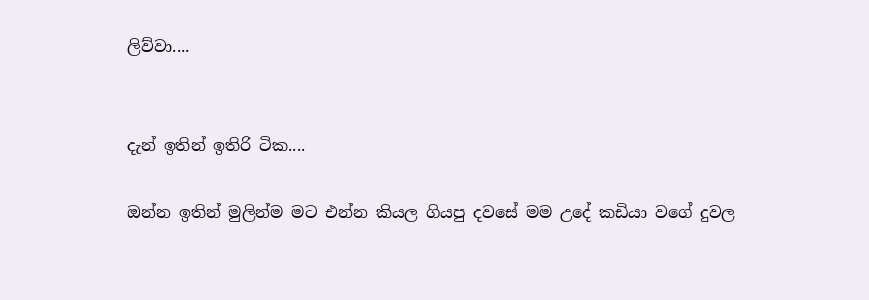ලිව්වා....


දැන් ඉතින් ඉතිරි ටික....

ඔන්න ඉතින් මුලින්ම මට එන්න කියල ගියපු දවසේ මම උදේ කඩියා වගේ දුවල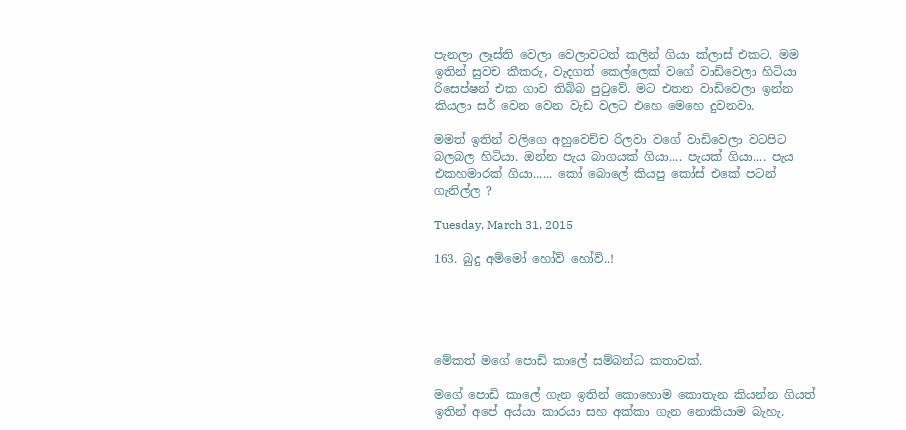පැනලා ලෑස්ති වෙලා වෙලාවටත් කලින් ගියා ක්ලාස් එකට. මම ඉතින් සුවච කීකරු, වැදගත් කෙල්ලෙක් වගේ වාඩිවෙලා හිටියා රිසෙප්ෂන් එක ගාව තිබ්බ පුටුවේ. මට එතන වාඩිවෙලා ඉන්න කියලා සර් වෙන වෙන වැඩ වලට එහෙ මෙහෙ දුවනවා.

මමත් ඉතින් වලිගෙ අහුවෙච්ච රිලවා වගේ වාඩිවෙලා වටපිට බලබල හිටියා. ඔන්න පැය බාගයක් ගියා.... පැයක් ගියා.... පැය එකහමාරක් ගියා...... කෝ බොලේ කියපු කෝස් එකේ පටන් ගැනිල්ල ?

Tuesday, March 31, 2015

163. බුදු අම්මෝ හෝව් හෝව්..!





මේකත් මගේ පොඩි කාලේ සම්බන්ධ කතාවක්.

මගේ පොඩි කාලේ ගැන ඉතින් කොහොම කොතැන කියන්න ගියත් ඉතින් අපේ අය්යා කාරයා සහ අක්කා ගැන නොකියාම බැහැ.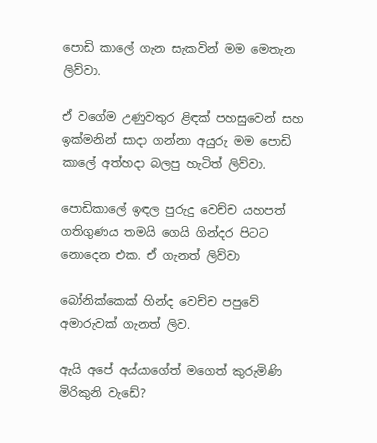පොඩි කාලේ ගැන සැකවින් මම මෙතැන ලිව්වා.

ඒ වගේම උණුවතුර ළිඳක් පහසුවෙන් සහ ඉක්මනින් සාදා ගන්නා අයුරු මම පොඩි කාලේ අත්හදා බලපු හැටිත් ලිව්වා.

පොඩිකාලේ ඉඳල පුරුදු වෙච්ච යහපත් ගතිගුණය තමයි ගෙයි ගින්දර පිටට නොදෙන එක. ඒ ගැනත් ලිව්වා

බෝනික්කෙක් හින්ද වෙච්ච පපුවේ අමාරුවක් ගැනත් ලිව.

ඇයි අපේ අය්යාගේත් මගෙත් කුරුමිණි මිරිකුනි වැඩේ?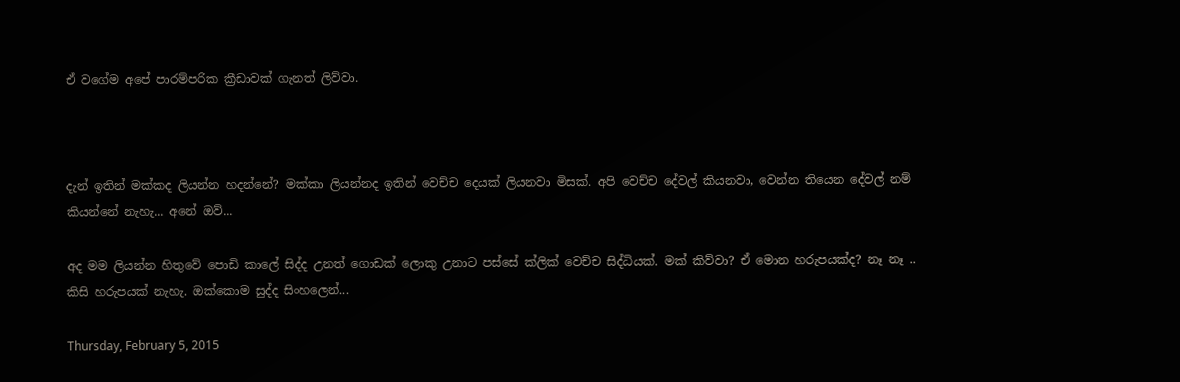ඒ වගේම අපේ පාරම්පරික ක්‍රීඩාවක් ගැනත් ලිව්වා.



දැන් ඉතින් මක්කද ලියන්න හදන්නේ? මක්කා ලියන්නද ඉතින් වෙච්ච දෙයක් ලියනවා මිසක්. අපි වෙච්ච දේවල් කියනවා, වෙන්න තියෙන දේවල් නම් කියන්නේ නැහැ... අනේ ඔව්...

අද මම ලියන්න හිතුවේ පොඩි කාලේ සිද්ද උනත් ගොඩක් ලොකු උනාට පස්සේ ක්ලික් වෙච්ච සිද්ධියක්. මක් කිව්වා? ඒ මොන හරුපයක්ද? නෑ නෑ .. කිසි හරුපයක් නැහැ. ඔක්කොම සුද්ද සිංහලෙන්...

Thursday, February 5, 2015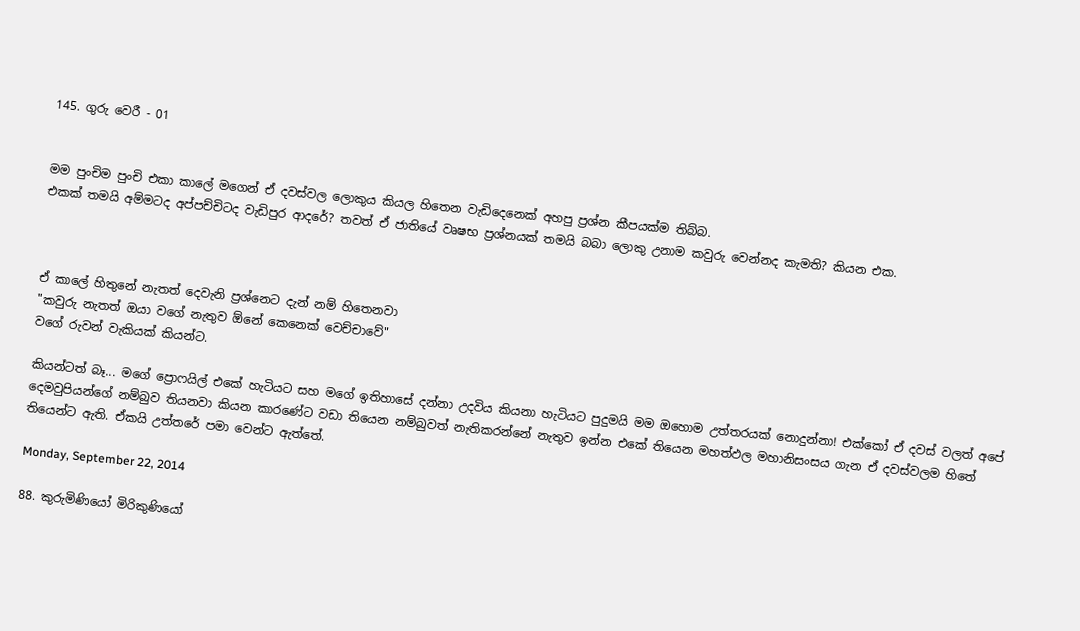145. ගුරු වෙරී - 01


මම පුංචිම පුංචි එකා කාලේ මගෙන් ඒ දවස්වල ලොකුය කියල හිතෙන වැඩිදෙනෙක් අහපු ප්‍රශ්න කීපයක්ම තිබ්බ.
එකක් තමයි අම්මටද අප්පච්චිටද වැඩිපුර ආදරේ? තවත් ඒ ජාතියේ වෘෂභ ප්‍රශ්නයක් තමයි බබා ලොකු උනාම කවුරු වෙන්නද කැමති? කියන එක.



ඒ කාලේ හිතුනේ නැතත් දෙවැනි ප්‍රශ්නෙට දැන් නම් හිතෙනවා
"කවුරු නැතත් ඔයා වගේ නැතුව ඕනේ කෙනෙක් වෙච්චාවේ"
වගේ රුවන් වැකියක් කියන්ට.

කියන්ටත් බෑ... මගේ ප්‍රොෆයිල් එකේ හැටියට සහ මගේ ඉතිහාසේ දන්නා උදවිය කියනා හැටියට පුදුමයි මම ඔහොම උත්තරයක් නොදුන්නා! එක්කෝ ඒ දවස් වලත් අපේ දෙමවුපියන්ගේ නම්බුව තියනවා කියන කාරණේට වඩා තියෙන නම්බුවත් නැතිකරන්නේ නැතුව ඉන්න එකේ තියෙන මහත්ඵල මහානිසංසය ගැන ඒ දවස්වලම හිතේ තියෙන්ට ඇති. ඒකයි උත්තරේ පමා වෙන්ට ඇත්තේ.

Monday, September 22, 2014

88. කුරුමිණියෝ මිරිකුණියෝ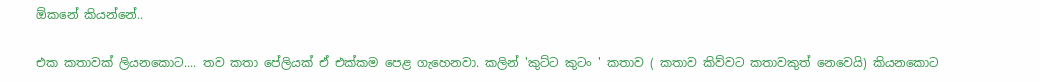ඕකනේ කියන්නේ..

එක කතාවක් ලියනකොට.... තව කතා පේලියක් ඒ එක්කම පෙළ ගැහෙනවා. කලින් 'කුට්ට කුටං ' කතාව ( කතාව කිව්වට කතාවකුත් නෙවෙයි) කියනකොට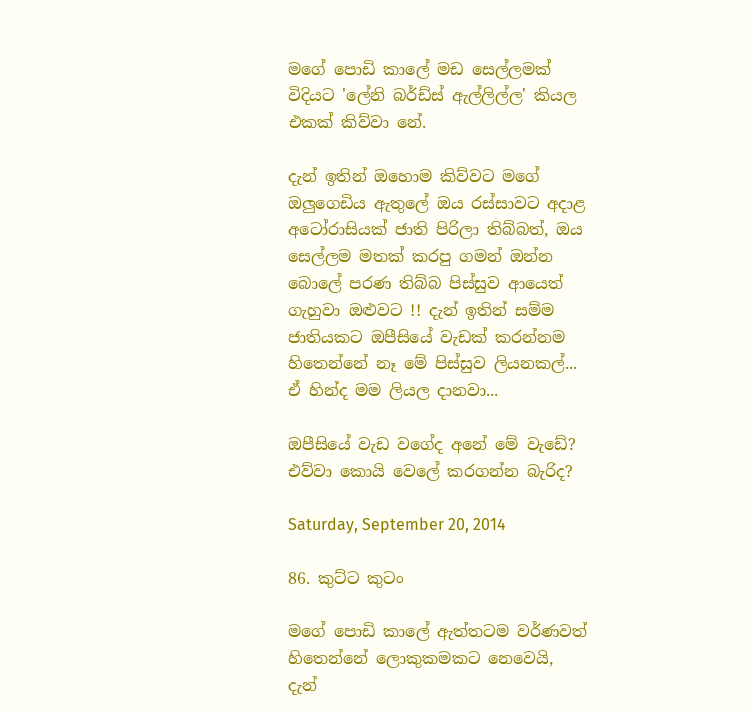මගේ පොඩි කාලේ මඩ සෙල්ලමක් විදියට 'ලේනි බර්ඩ්ස් ඇල්ලිල්ල' කියල එකක් කිව්වා නේ.

දැන් ඉතින් ඔහොම කිව්වට මගේ ඔලුගෙඩිය ඇතුලේ ඔය රස්සාවට අදාළ අටෝරාසියක් ජාති පිරිලා තිබ්බත්, ඔය සෙල්ලම මතක් කරපු ගමන් ඔන්න බොලේ පරණ තිබ්බ පිස්සුව ආයෙත් ගැහුවා ඔළුවට !! දැන් ඉතින් සම්ම ජාතියකට ඔපීසියේ වැඩක් කරන්නම හිතෙන්නේ නෑ මේ පිස්සුව ලියනකල්... ඒ හින්ද මම ලියල දානවා...

ඔපීසියේ වැඩ වගේද අනේ මේ වැඩේ? එව්වා කොයි වෙලේ කරගන්න බැරිද?

Saturday, September 20, 2014

86. කුට්ට කුටං

මගේ පොඩි කාලේ ඇත්තටම වර්ණවත් හිතෙන්නේ ලොකුකමකට නෙවෙයි,  දැන්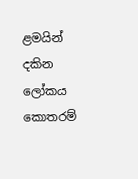ළමයින් දකින ලෝකය කොතරම්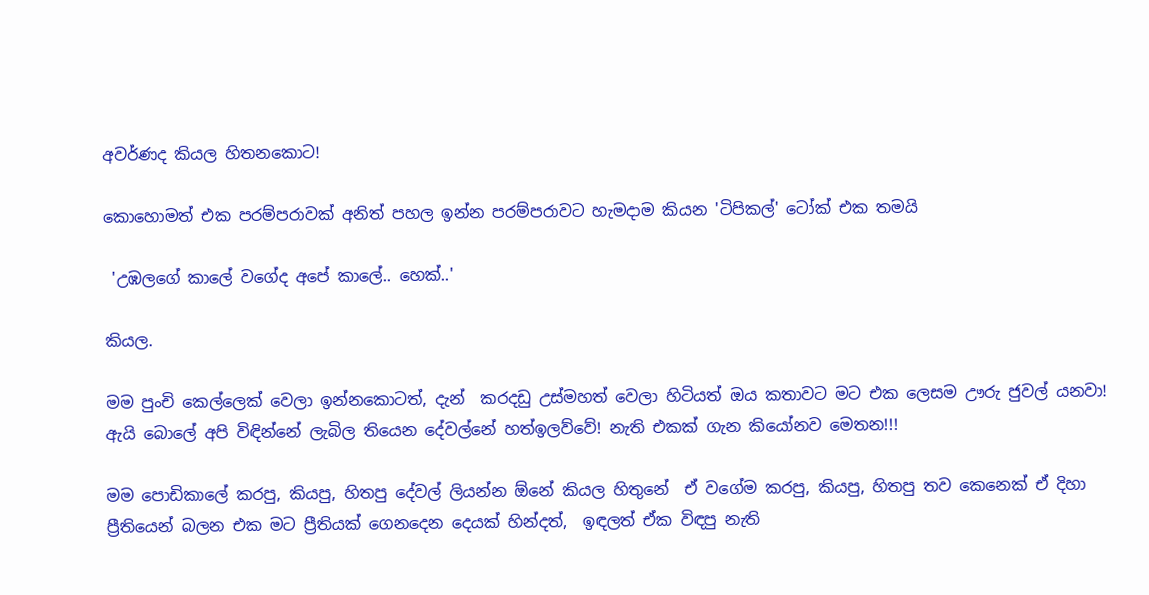අවර්ණද කියල හිතනකොට!

කොහොමත් එක පරම්පරාවක් අනිත් පහල ඉන්න පරම්පරාවට හැමදාම කියන 'ටිපිකල්' ටෝක් එක තමයි

 'උඹලගේ කාලේ වගේද අපේ කාලේ.. හෙක්..'

කියල.

මම පුංචි කෙල්ලෙක් වෙලා ඉන්නකොටත්, දැන්  කරදඩු උස්මහත් වෙලා හිටියත් ඔය කතාවට මට එක ලෙසම ඌරු ජුවල් යනවා! ඇයි බොලේ අපි විඳින්නේ ලැබිල තියෙන දේවල්නේ හත්ඉලව්වේ! නැති එකක් ගැන කියෝනව මෙතන!!!

මම පොඩිකාලේ කරපු, කියපු, හිතපු දේවල් ලියන්න ඕනේ කියල හිතුනේ  ඒ වගේම කරපු, කියපු, හිතපු තව කෙනෙක් ඒ දිහා ප්‍රීතියෙන් බලන එක මට ප්‍රීතියක් ගෙනදෙන දෙයක් හින්දත්,  ඉඳලත් ඒක විඳපු නැති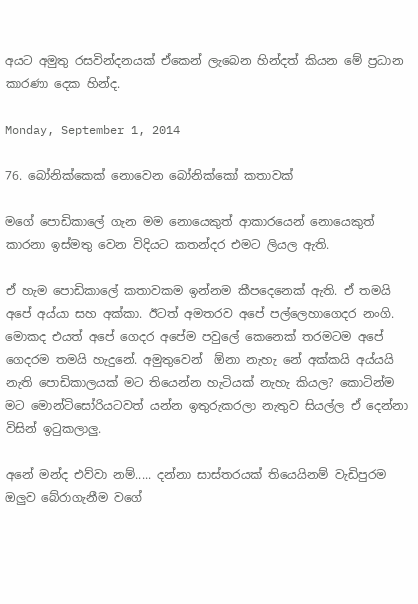අයට අමුතු රසවින්දනයක් ඒකෙන් ලැබෙන හින්දත් කියන මේ ප්‍රධාන කාරණා දෙක හින්ද.

Monday, September 1, 2014

76. බෝනික්කෙක් නොවෙන බෝනික්කෝ කතාවක්

මගේ පොඩිකාලේ ගැන මම නොයෙකුත් ආකාරයෙන් නොයෙකුත් කාරනා ඉස්මතු වෙන විදියට කතන්දර එමට ලියල ඇති.

ඒ හැම පොඩිකාලේ කතාවකම ඉන්නම කීපදෙනෙක් ඇති. ඒ තමයි අපේ අය්යා සහ අක්කා. ඊටත් අමතරව අපේ පල්ලෙහාගෙදර නංගි. මොකද එයත් අපේ ගෙදර අපේම පවුලේ කෙනෙක් තරමටම අපේ ගෙදරම තමයි හැදුනේ. අමුතුවෙන්  ඕනා නැහැ නේ අක්කයි අය්යයි නැති පොඩිකාලයක් මට තියෙන්න හැටියක් නැහැ කියල? කොටින්ම මට මොන්ටිසෝරියටවත් යන්න ඉතුරුකරලා නැතුව සියල්ල ඒ දෙන්නා විසින් ඉටුකලාලු.

අනේ මන්ද එව්වා නම්..... දන්නා සාස්තරයක් තියෙයිනම් වැඩිපුරම ඔලුව බේරාගැනීම වගේ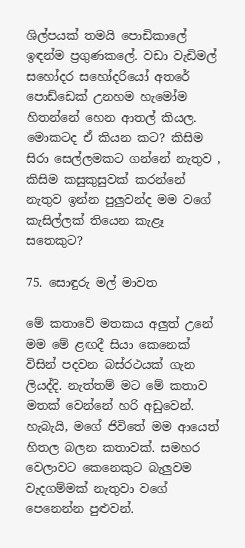ශිල්පයක් තමයි පොඩිකාලේ ඉඳන්ම ප්‍රගුණකලේ. වඩා වැඩිමල් සහෝදර සහෝදරියෝ අතරේ පොඩ්ඩෙක් උනහම හැමෝම හිතන්නේ හෙන ආතල් කියල. මොකටද ඒ කියන කට? කිසිම සිරා සෙල්ලමකට ගන්නේ නැතුව , කිසිම කසුකුසුවක් කරන්නේ නැතුව ඉන්න පුලුවන්ද මම වගේ කැසිල්ලක් තියෙන කැළෑ සතෙකුට?

75. සොඳුරු මල් මාවත

මේ කතාවේ මතකය අලුත් උනේ මම මේ ළඟදී සියා කෙනෙක් විසින් පදවන බස්රථයක් ගැන ලියද්දි. නැත්තම් මට මේ කතාව මතක් වෙන්නේ හරි අඩුවෙන්. හැබැයි, මගේ ජිවිතේ මම ආයෙත් හිතල බලන කතාවක්. සමහර වෙලාවට කෙනෙකුට බැලුවම වැදගම්මක් නැතුවා වගේ පෙනෙන්න පුළුවන්.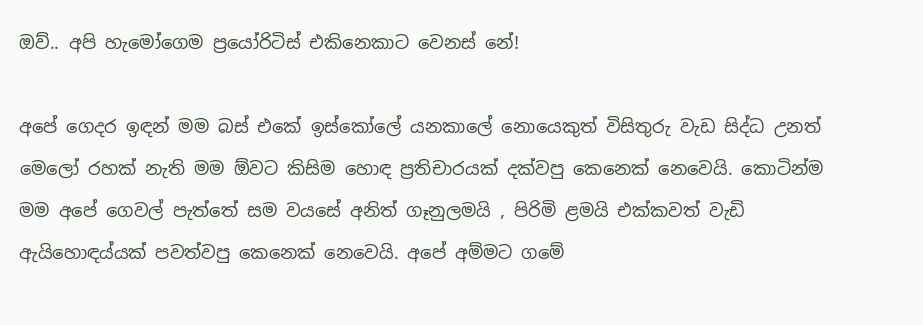ඔව්.. අපි හැමෝගෙම ප්‍රයෝරිටිස් එකිනෙකාට වෙනස් නේ!

අපේ ගෙදර ඉඳන් මම බස් එකේ ඉස්කෝලේ යනකාලේ නොයෙකුත් විසිතුරු වැඩ සිද්ධ උනත් මෙලෝ රහක් නැති මම ඕවට කිසිම හොඳ ප්‍රතිචාරයක් දක්වපු කෙනෙක් නෙවෙයි. කොටින්ම මම අපේ ගෙවල් පැත්තේ සම වයසේ අනිත් ගෑනුලමයි , පිරිමි ළමයි එක්කවත් වැඩි ඇයිහොඳය්යක් පවත්වපු කෙනෙක් නෙවෙයි. අපේ අම්මට ගමේ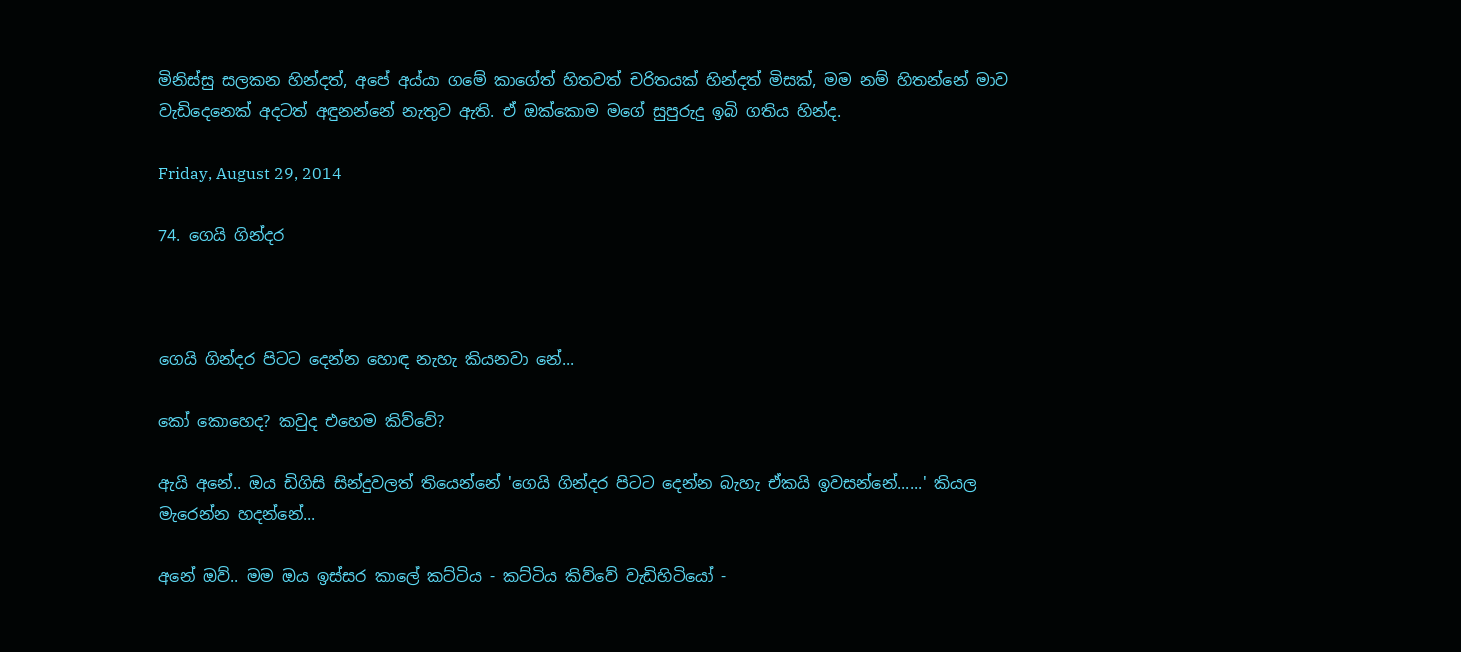මිනිස්සු සලකන හින්දත්, අපේ අය්යා ගමේ කාගේත් හිතවත් චරිතයක් හින්දත් මිසක්, මම නම් හිතන්නේ මාව වැඩිදෙනෙක් අදටත් අඳුනන්නේ නැතුව ඇති. ඒ ඔක්කොම මගේ සුපුරුදු ඉබි ගතිය හින්ද.

Friday, August 29, 2014

74. ගෙයි ගින්දර



ගෙයි ගින්දර පිටට දෙන්න හොඳ නැහැ කියනවා නේ...

කෝ කොහෙද? කවුද එහෙම කිව්වේ?

ඇයි අනේ.. ඔය ඩිගිසි සින්දුවලත් තියෙන්නේ 'ගෙයි ගින්දර පිටට දෙන්න බැහැ ඒකයි ඉවසන්නේ......' කියල මැරෙන්න හදන්නේ...

අනේ ඔව්.. මම ඔය ඉස්සර කාලේ කට්ටිය - කට්ටිය කිව්වේ වැඩිහිටියෝ -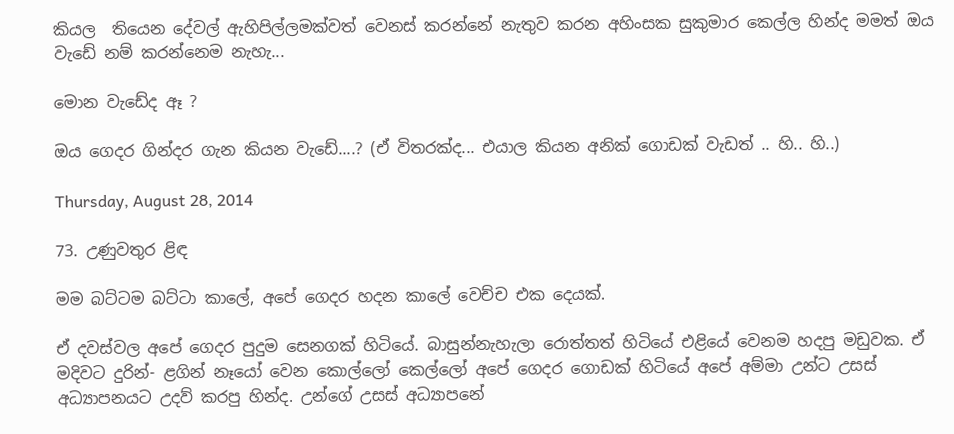කියල  තියෙන දේවල් ඇහිපිල්ලමක්වත් වෙනස් කරන්නේ නැතුව කරන අහිංසක සුකුමාර කෙල්ල හින්ද මමත් ඔය වැඩේ නම් කරන්නෙම නැහැ...

මොන වැඩේද ඈ ?

ඔය ගෙදර ගින්දර ගැන කියන වැඩේ....? (ඒ විතරක්ද... එයාල කියන අනික් ගොඩක් වැඩත් .. හි.. හි..)

Thursday, August 28, 2014

73. උණුවතුර ළිඳ

මම බට්ටම බට්ටා කාලේ, අපේ ගෙදර හදන කාලේ වෙච්ච එක දෙයක්.

ඒ දවස්වල අපේ ගෙදර පුදුම සෙනගක් හිටියේ. බාසුන්නැහැලා රොත්තත් හිටියේ එළියේ වෙනම හදපු මඩුවක. ඒ මදිවට දුරින්- ළගින් නෑයෝ වෙන කොල්ලෝ කෙල්ලෝ අපේ ගෙදර ගොඩක් හිටියේ අපේ අම්මා උන්ට උසස් අධ්‍යාපනයට උදව් කරපු හින්ද. උන්ගේ උසස් අධ්‍යාපනේ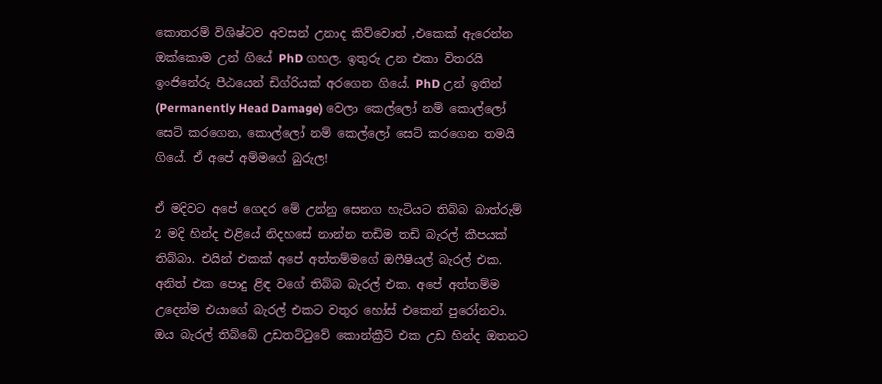කොතරම් විශිෂ්ටව අවසන් උනාද කිව්වොත් ,එකෙක් ඇරෙන්න ඔක්කොම උන් ගියේ PhD ගහල. ඉතුරු උන එකා විතරයි ඉංජිනේරු පීඨයෙන් ඩිග්රියක් අරගෙන ගියේ. PhD උන් ඉතින් (Permanently Head Damage) වෙලා කෙල්ලෝ නම් කොල්ලෝ සෙට් කරගෙන, කොල්ලෝ නම් කෙල්ලෝ සෙට් කරගෙන තමයි ගියේ. ඒ අපේ අම්මගේ බුරුල!

ඒ මදිවට අපේ ගෙදර මේ උන්නු සෙනග හැටියට තිබ්බ බාත්රුම් 2 මදි හින්ද එළියේ නිදහසේ නාන්න තඩිම තඩි බැරල් කීපයක් තිබ්බා. එයින් එකක් අපේ අත්තම්මගේ ඔෆීෂියල් බැරල් එක. අනිත් එක පොදු ළිඳ වගේ තිබ්බ බැරල් එක. අපේ අත්තම්ම උදෙන්ම එයාගේ බැරල් එකට වතුර හෝස් එකෙන් පුරෝනවා. ඔය බැරල් තිබ්බේ උඩතට්ටුවේ කොන්ක්‍රීට් එක උඩ හින්ද ඔතනට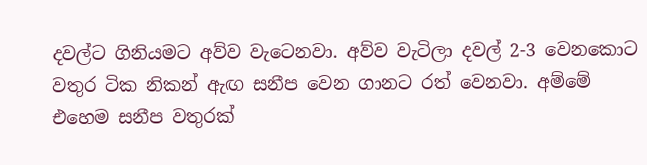දවල්ට ගිනියමට අව්ව වැටෙනවා. අව්ව වැටිලා දවල් 2-3 වෙනකොට වතුර ටික නිකන් ඇඟ සනීප වෙන ගානට රත් වෙනවා. අම්මේ එහෙම සනීප වතුරක්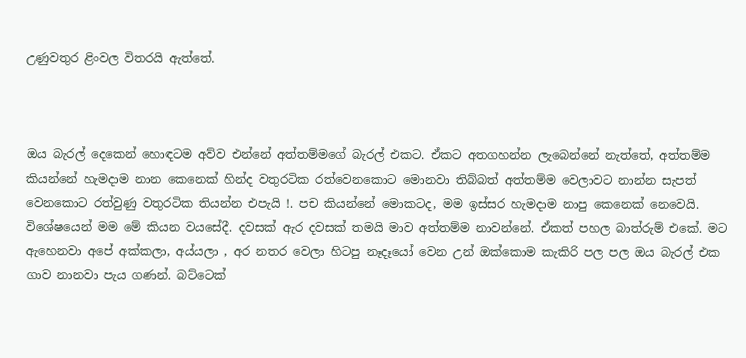උණුවතුර ළිංවල විතරයි ඇත්තේ.



ඔය බැරල් දෙකෙන් හොඳටම අව්ව එන්නේ අත්තම්මගේ බැරල් එකට. ඒකට අතගහන්න ලැබෙන්නේ නැත්තේ, අත්තම්ම කියන්නේ හැමදාම නාන කෙනෙක් හින්ද වතුරටික රත්වෙනකොට මොනවා තිබ්බත් අත්තම්ම වෙලාවට නාන්න සැපත් වෙනකොට රත්වුණු වතුරටික තියන්න එපැයි !. පච කියන්නේ මොකටද, මම ඉස්සර හැමදාම නාපු කෙනෙක් නෙවෙයි. විශේෂයෙන් මම මේ කියන වයසේදී. දවසක් ඇර දවසක් තමයි මාව අත්තම්ම නාවන්නේ. ඒකත් පහල බාත්රුම් එකේ. මට ඇහෙනවා අපේ අක්කලා, අය්යලා , අර නතර වෙලා හිටපු නෑදෑයෝ වෙන උන් ඔක්කොම කැකිරි පල පල ඔය බැරල් එක ගාව නානවා පැය ගණන්. බට්ටෙක්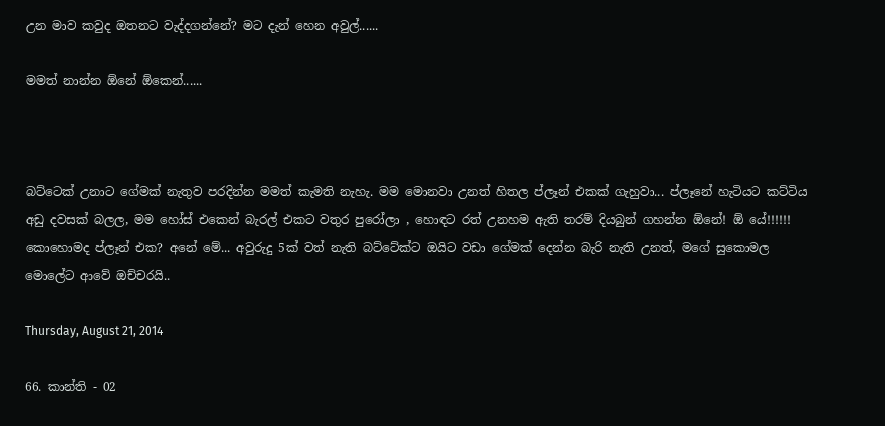උන මාව කවුද ඔතනට වැද්දගන්නේ? මට දැන් හෙන අවුල්......

මමත් නාන්න ඕනේ ඕකෙන්......



බට්ටෙක් උනාට ගේමක් නැතුව පරදින්න මමත් කැමති නැහැ. මම මොනවා උනත් හිතල ප්ලෑන් එකක් ගැහුවා... ප්ලෑනේ හැටියට කට්ටිය අඩු දවසක් බලල, මම හෝස් එකෙන් බැරල් එකට වතුර පුරෝලා , හොඳට රත් උනහම ඇති තරම් දියබුන් ගහන්න ඕනේ! ඕ යේ!!!!!! කොහොමද ප්ලෑන් එක? අනේ මේ... අවුරුදු 5ක් වත් නැති බට්ටේක්ට ඔයිට වඩා ගේමක් දෙන්න බැරි නැති උනත්, මගේ සුකොමල මොලේට ආවේ ඔච්චරයි..

Thursday, August 21, 2014

66. කාන්ති - 02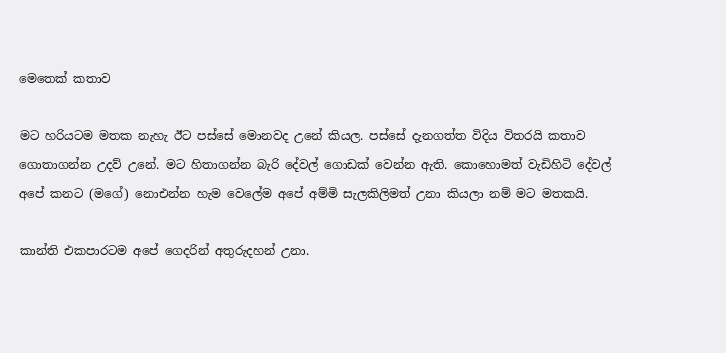මෙතෙක් කතාව

මට හරියටම මතක නැහැ ඊට පස්සේ මොනවද උනේ කියල. පස්සේ දැනගත්ත විදිය විතරයි කතාව ගොතාගන්න උදව් උනේ. මට හිතාගන්න බැරි දේවල් ගොඩක් වෙන්න ඇති. කොහොමත් වැඩිහිටි දේවල් අපේ කනට (මගේ) නොඑන්න හැම වෙලේම අපේ අම්මි සැලකිලිමත් උනා කියලා නම් මට මතකයි.

කාන්ති එකපාරටම අපේ ගෙදරින් අතුරුදහන් උනා.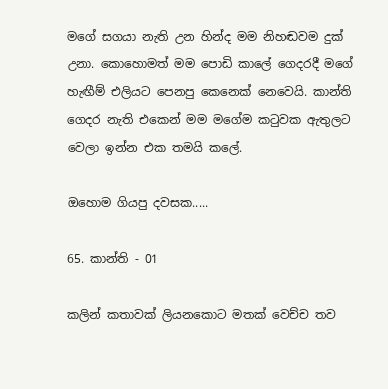මගේ සගයා නැති උන හින්ද මම නිහඬවම දුක් උනා. කොහොමත් මම පොඩි කාලේ ගෙදරදී මගේ හැඟීම් එලියට පෙනපු කෙනෙක් නෙවෙයි. කාන්ති ගෙදර නැති එකෙන් මම මගේම කටුවක ඇතුලට වෙලා ඉන්න එක තමයි කලේ.

ඔහොම ගියපු දවසක.....

65. කාන්ති - 01

කලින් කතාවක් ලියනකොට මතක් වෙච්ච තව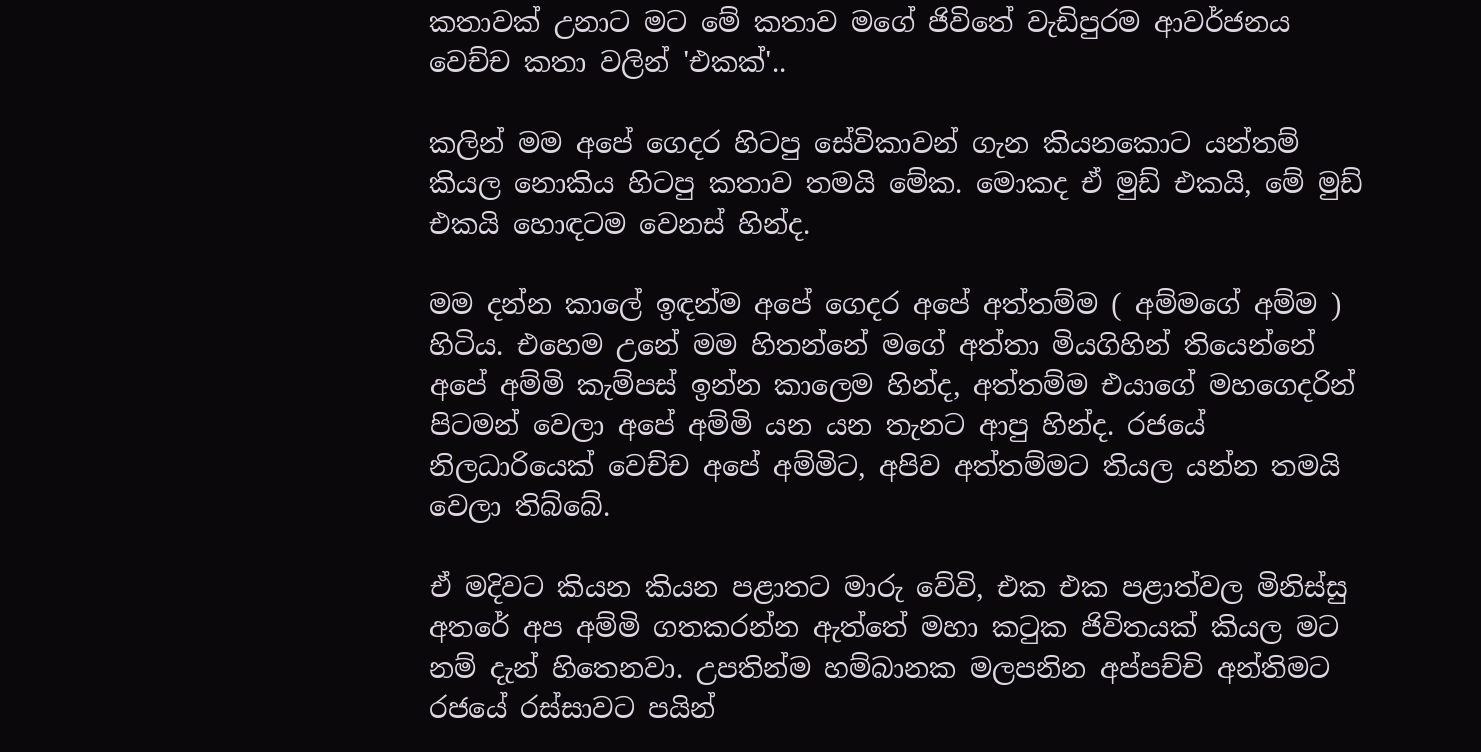කතාවක් උනාට මට මේ කතාව මගේ ජිවිතේ වැඩිපුරම ආවර්ජනය වෙච්ච කතා වලින් 'එකක්'..

කලින් මම අපේ ගෙදර හිටපු සේවිකාවන් ගැන කියනකොට යන්තම් කියල නොකිය හිටපු කතාව තමයි මේක. මොකද ඒ මුඩ් එකයි, මේ මුඩ් එකයි හොඳටම වෙනස් හින්ද.

මම දන්න කාලේ ඉඳන්ම අපේ ගෙදර අපේ අත්තම්ම ( අම්මගේ අම්ම ) හිටිය. එහෙම උනේ මම හිතන්නේ මගේ අත්තා මියගිහින් තියෙන්නේ අපේ අම්මි කැම්පස් ඉන්න කාලෙම හින්ද, අත්තම්ම එයාගේ මහගෙදරින් පිටමන් වෙලා අපේ අම්මි යන යන තැනට ආපු හින්ද. රජයේ නිලධාරියෙක් වෙච්ච අපේ අම්මිට, අපිව අත්තම්මට තියල යන්න තමයි වෙලා තිබ්බේ.

ඒ මදිවට කියන කියන පළාතට මාරු වේවි, එක එක පළාත්වල මිනිස්සු අතරේ අප අම්මි ගතකරන්න ඇත්තේ මහා කටුක ජිවිතයක් කියල මට නම් දැන් හිතෙනවා. උපතින්ම හම්බානක මලපනින අප්පච්චි අන්තිමට රජයේ රස්සාවට පයින්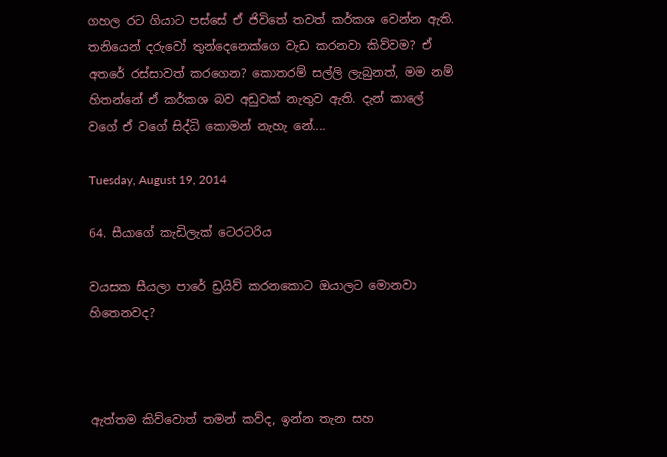ගහල රට ගියාට පස්සේ ඒ ජිවිතේ තවත් කර්කශ වෙන්න ඇති. තනියෙන් දරුවෝ තුන්දෙනෙක්ගෙ වැඩ කරනවා කිව්වම? ඒ අතරේ රස්සාවත් කරගෙන? කොතරම් සල්ලි ලැබුනත්, මම නම් හිතන්නේ ඒ කර්කශ බව අඩුවක් නැතුව ඇති. දැන් කාලේ වගේ ඒ වගේ සිද්ධි කොමන් නැහැ නේ....

Tuesday, August 19, 2014

64. සීයාගේ කැඩිලැක් ටෙරටරිය

වයසක සීයලා පාරේ ඩ්‍රයිව් කරනකොට ඔයාලට මොනවා හිතෙනවද?



ඇත්තම කිව්වොත් තමන් කව්ද, ඉන්න තැන සහ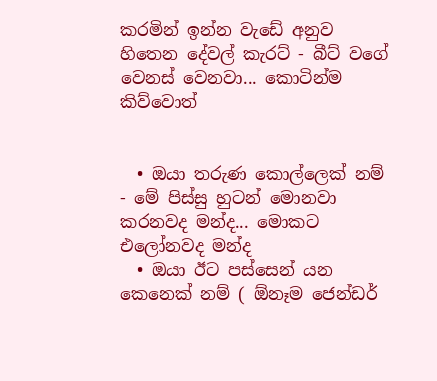කරමින් ඉන්න වැඩේ අනුව හිතෙන දේවල් කැරට් - බීට් වගේ වෙනස් වෙනවා... කොටින්ම කිව්වොත්


  • ඔයා තරුණ කොල්ලෙක් නම් - මේ පිස්සු හුටන් මොනවා කරනවද මන්ද... මොකට එලෝනවද මන්ද
  • ඔයා ඊට පස්සෙන් යන කෙනෙක් නම් ( ඕනෑම ජෙන්ඩර්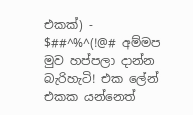එකක්) - $##^%^(!@# අම්මප මුව හප්පලා දාන්න බැරිහැටි! එක ලේන් එකක යන්නෙත්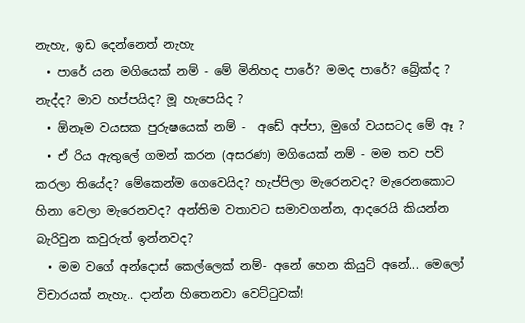නැහැ, ඉඩ දෙන්නෙත් නැහැ
  • පාරේ යන මගියෙක් නම් - මේ මිනිහද පාරේ? මමද පාරේ? බ්‍රේක්ද ? නැද්ද? මාව හප්පයිද? මූ හැපෙයිද ?
  • ඕනෑම වයසක පුරුෂයෙක් නම් -  අඩේ අප්පා, මුගේ වයසටද මේ ඈ ?
  • ඒ රිය ඇතුලේ ගමන් කරන (අසරණ) මගියෙක් නම් - මම තව පව් කරලා තියේද? මේකෙන්ම ගෙවෙයිද? හැප්පිලා මැරෙනවද? මැරෙනකොට හිනා වෙලා මැරෙනවද? අන්තිම වතාවට සමාවගන්න, ආදරෙයි කියන්න බැරිවුන කවුරුත් ඉන්නවද?
  • මම වගේ අන්දොස් කෙල්ලෙක් නම්- අනේ හෙන කියුට් අනේ... මෙලෝ විචාරයක් නැහැ.. දාන්න හිතෙනවා වෙට්ටුවක්!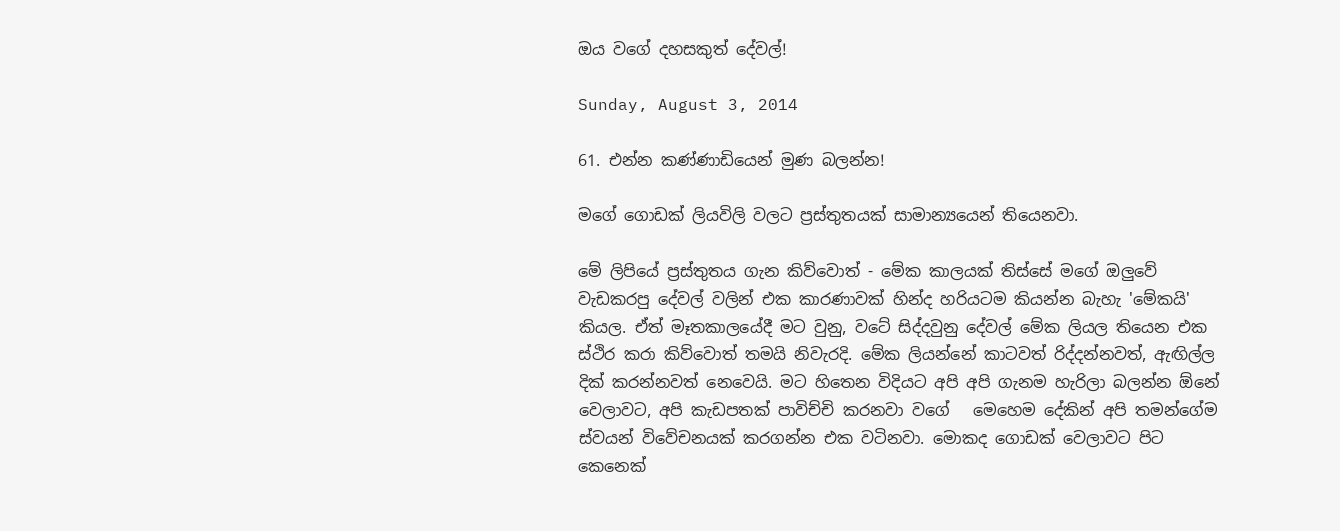ඔය වගේ දහසකුත් දේවල්!

Sunday, August 3, 2014

61. එන්න කණ්ණාඩියෙන් මුණ බලන්න!

මගේ ගොඩක් ලියවිලි වලට ප්‍රස්තුතයක් සාමාන්‍යයෙන් තියෙනවා.

මේ ලිපියේ ප්‍රස්තුතය ගැන කිව්වොත් - මේක කාලයක් තිස්සේ මගේ ඔලුවේ වැඩකරපු දේවල් වලින් එක කාරණාවක් හින්ද හරියටම කියන්න බැහැ 'මේකයි' කියල. ඒත් මෑතකාලයේදී මට වුනු, වටේ සිද්දවුනු දේවල් මේක ලියල තියෙන එක ස්ථිර කරා කිව්වොත් තමයි නිවැරදි. මේක ලියන්නේ කාටවත් රිද්දන්නවත්, ඇඟිල්ල දික් කරන්නවත් නෙවෙයි. මට හිතෙන විදියට අපි අපි ගැනම හැරිලා බලන්න ඕනේ වෙලාවට, අපි කැඩපතක් පාවිච්චි කරනවා වගේ   මෙහෙම දේකින් අපි තමන්ගේම ස්වයන් විවේචනයක් කරගන්න එක වටිනවා. මොකද ගොඩක් වෙලාවට පිට කෙනෙක්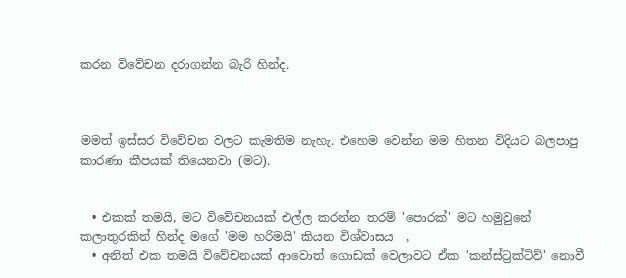කරන විවේචන දරාගන්න බැරි හින්ද.



මමත් ඉස්සර විවේචන වලට කැමතිම නැහැ. එහෙම වෙන්න මම හිතන විදියට බලපාපු කාරණා කීපයක් තියෙනවා (මට).


  • එකක් තමයි, මට විවේචනයක් එල්ල කරන්න තරම් 'පොරක්' මට හමුවුනේ කලාතුරකින් හින්ද මගේ 'මම හරිමයි' කියන විශ්වාසය  ,
  • අනිත් එක තමයි විවේචනයක් ආවොත් ගොඩක් වෙලාවට ඒක 'කන්ස්ට්‍රක්ටිව්' නොවී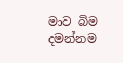මාව බිම දමන්නම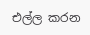එල්ල කරන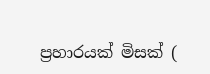ප්‍රහාරයක් මිසක් (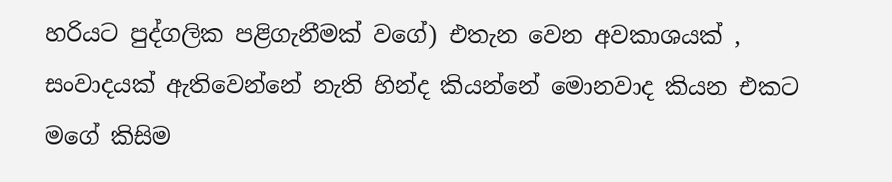හරියට පුද්ගලික පළිගැනීමක් වගේ) එතැන වෙන අවකාශයක් , සංවාදයක් ඇතිවෙන්නේ නැති හින්ද කියන්නේ මොනවාද කියන එකට මගේ කිසිම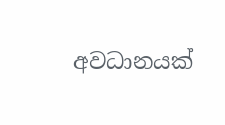අවධානයක්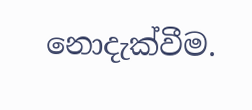නොදැක්වීම.